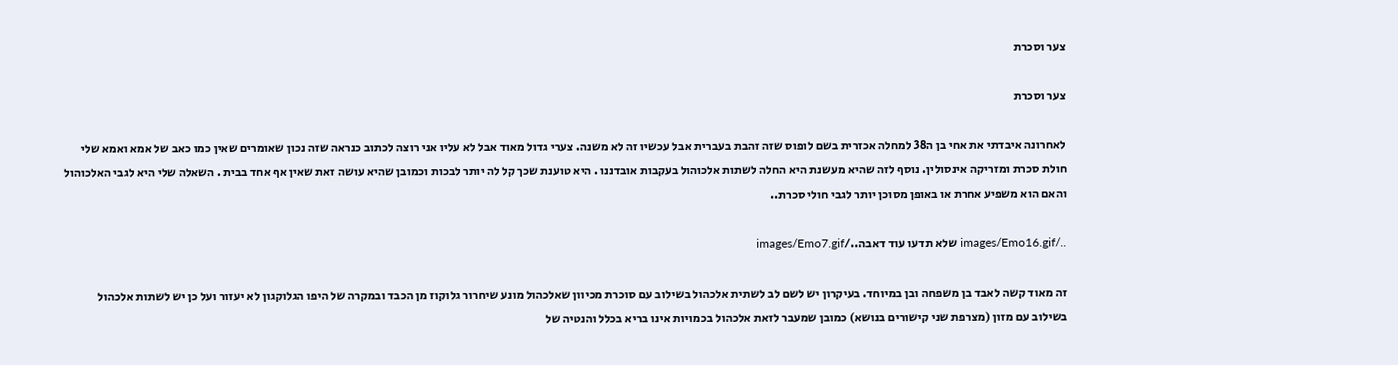צער וסכרת

צער וסכרת

לאחרונה איבדתי את אחי בן ה38 למחלה אכזרית בשם לופוס שזה זהבת בעברית אבל עכשיו זה לא משנה. צערי גדול מאוד אבל לא עליו אני רוצה לכתוב כנראה שזה נכון שאומרים שאין כמו כאב של אמא ואמא שלי חולת סכרת ומזריקה אינסולין. נוסף לזה שהיא מעשנת היא החלה לשתות אלכוהול בעקבות אובדננו . היא טוענת שכך קל לה יותר לבכות וכמובן שהיא עושה זאת שאין אף אחד בבית . השאלה שלי היא לגבי האלכוהול והאם הוא משפיע אחרת או באופן מסוכן יותר לגבי חולי סכרת..

../images/Emo16.gif שלא תדעו עוד דאבה../images/Emo7.gif

זה מאוד קשה לאבד בן משפחה ובן במיוחד. בעיקרון יש לשם לב לשתית אלכהול בשילוב עם סוכרת מכיוון שאלכהול מונע שיחרור גלוקוז מן הכבד ובמקרה של היפו הגלוקגון לא יעזור ועל כן יש לשתות אלכהול בשילוב עם מזון (מצרפת שני קישורים בנושא) כמובן שמעבר לזאת אלכהול בכמויות אינו בריא בכלל והנטיה של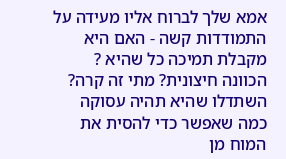אמא שלך לברוח אליו מעידה על התמודדות קשה - האם היא מקבלת תמיכה כל שהיא ? הכוונה חיצונית? מתי זה קרה? השתדלו שהיא תהיה עסוקה כמה שאפשר כדי להסית את המוח מן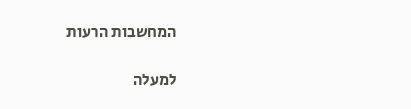המחשבות הרעות

למעלה